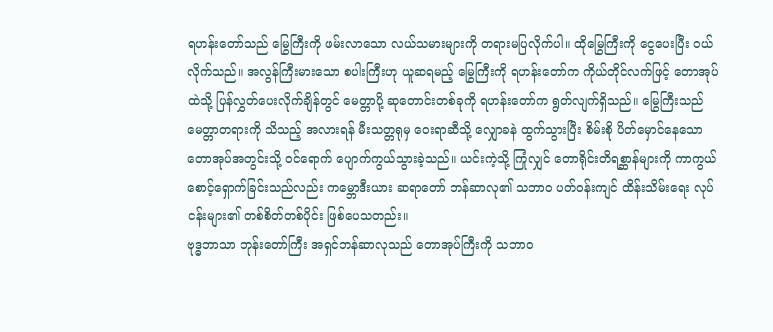ရဟန်းတော်သည် မြွေကြီးကို ဖမ်းလာသော လယ်သမားများကို တရားမပြလိုက်ပါ။ ထိုမြွေကြီးကို ငွေပေးပြီး ဝယ်လိုက်သည်။ အလွန်ကြီးမားသော စပါးကြီးဟု ယူဆရမည့် မြွေကြီးကို ရဟန်းတော်က ကိုယ်တိုင်လက်ဖြင့် တောအုပ်ထဲသို့ ပြန်လွှတ်ပေးလိုက်ချိန်တွင် မေတ္တာပို့ ဆုတောင်းတစ်ခုကို ရဟန်းတော်က ရွတ်လျက်ရှိသည်။ မြွေကြီးသည် မေတ္တာတရားကို သိသည့် အလားရန် မီးသတ္တရုမှ ဝေးရာဆီသို့ လျှောခနဲ ထွက်သွားပြီး စိမ်းစို ပိတ်မှောင်နေသော တောအုပ်အတွင်းသို့ ဝင်ရောက် ပျောက်ကွယ်သွားခဲ့သည်။ ယင်းကဲ့သို့ ကြုံလျှင် တောရိုင်းတိရစ္ဆာန်များကို ကာကွယ်စောင့်ရှောက်ခြင်းသည်လည်း ကမ္ဘောဒီးယား ဆရာတော် ဘန်ဆာလု၏ သဘာဝ ပတ်ဝန်းကျင် ထိန်းသိမ်းရေး လုပ်ငန်းများ၏ တစ်စိတ်တစ်ပိုင်း ဖြစ်ပေသတည်း။
ဗုဒ္ဓဘာသာ ဘုန်းတော်ကြီး အရှင်ဘန်ဆာလုသည် တောအုပ်ကြီးကို သဘာဝ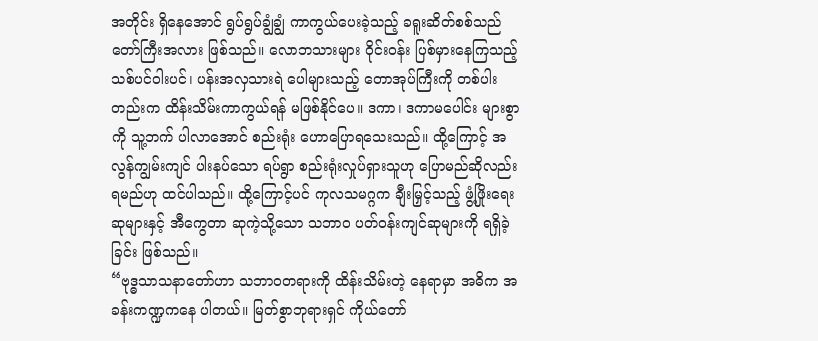အတိုင်း ရှိနေအောင် ရွပ်ရွပ်ချွံချွံ ကာကွယ်ပေးခဲ့သည့် ခရူးဆိတ်စစ်သည် တော်ကြီးအလား ဖြစ်သည်။ လောဘသားများ ဝိုင်းဝန်း ပြစ်မှားနေကြသည့် သစ်ပင်ဝါးပင်၊ ပန်းအလှသားရဲ ပေါများသည့် တောအုပ်ကြီးကို တစ်ပါးတည်းက ထိန်းသိမ်းကာကွယ်ရန် မဖြစ်နိုင်ပေ။ ဒကာ၊ ဒကာမပေါင်း များစွာကို သူ့ဘက် ပါလာအောင် စည်းရုံး ဟောပြောရသေးသည်။ ထို့ကြောင့် အလွန်ကျွမ်းကျင် ပါးနပ်သော ရပ်ရွာ စည်းရုံးလှုပ်ရှားသူဟု ပြောမည်ဆိုလည်း ရမည်ဟု ထင်ပါသည်။ ထို့ကြောင့်ပင် ကုလသမဂ္ဂက ချီးမြှင့်သည့် ဖွံ့ဖြိုးရေးဆုများနှင့် အီကွေတာ ဆုကဲ့သို့သော သဘာဝ ပတ်ဝန်းကျင်ဆုများကို ရရှိခဲ့ခြင်း ဖြစ်သည်။
“ဗုဒ္ဓသာသနာတော်ဟာ သဘာဝတရားကို ထိန်းသိမ်းတဲ့ နေရာမှာ အဓိက အခန်းကဏ္ဍကနေ ပါတယ်။ မြတ်စွာဘုရားရှင် ကိုယ်တော်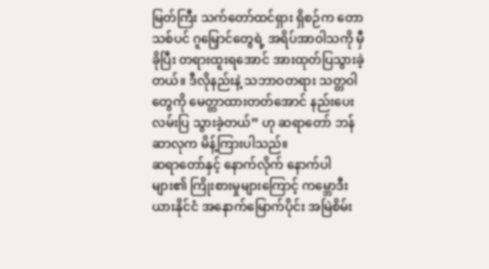မြတ်ကြီး သက်တော်ထင်ရှား ရှိစဉ်က တောသစ်ပင် ဂူမြှောင်တွေရဲ့ အရိပ်အာဝါသကို မှီခိုပြီး တရားထူးရအောင် အားထုတ်ပြသွားခဲ့တယ်။ ဒီလိုနည်းနဲ့ သဘာဝတရား သတ္တဝါတွေကို မေတ္တာထားတတ်အောင် နည်းပေးလမ်းပြ သွားခဲ့တယ်” ဟု ဆရာတော် ဘန်ဆာလုက မိန့်ကြားပါသည်။
ဆရာတော်နှင့် နောက်လိုက် နောက်ပါများ၏ ကြိုးစားမှုများကြောင့် ကမ္ဘောဒီးယားနိုင်ငံ အနောက်မြောက်ပိုင်း အမြဲစိမ်း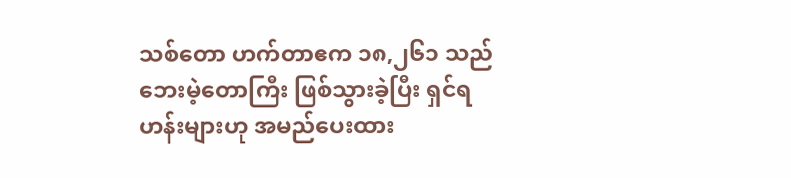သစ်တော ဟက်တာဧက ၁၈,၂၆၁ သည် ဘေးမဲ့တောကြီး ဖြစ်သွားခဲ့ပြီး ရှင်ရဟန်းများဟု အမည်ပေးထား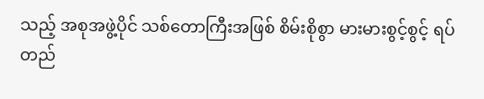သည့် အစုအဖွဲ့ပိုင် သစ်တောကြီးအဖြစ် စိမ်းစိုစွာ မားမားစွင့်စွင့် ရပ်တည်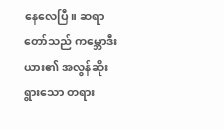နေလေပြီ။ ဆရာတော်သည် ကမ္ဘောဒီးယား၏ အလွန်ဆိုးရွားသော တရား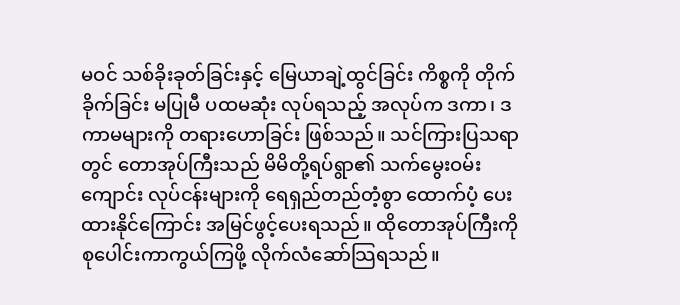မဝင် သစ်ခိုးခုတ်ခြင်းနှင့် မြေယာချဲ့ထွင်ခြင်း ကိစ္စကို တိုက်ခိုက်ခြင်း မပြုမီ ပထမဆုံး လုပ်ရသည့် အလုပ်က ဒကာ၊ ဒကာမများကို တရားဟောခြင်း ဖြစ်သည်။ သင်ကြားပြသရာတွင် တောအုပ်ကြီးသည် မိမိတို့ရပ်ရွာ၏ သက်မွေးဝမ်းကျောင်း လုပ်ငန်းများကို ရေရှည်တည်တံ့စွာ ထောက်ပံ့ ပေးထားနိုင်ကြောင်း အမြင်ဖွင့်ပေးရသည်။ ထိုတောအုပ်ကြီးကို စုပေါင်းကာကွယ်ကြဖို့ လိုက်လံဆော်သြရသည်။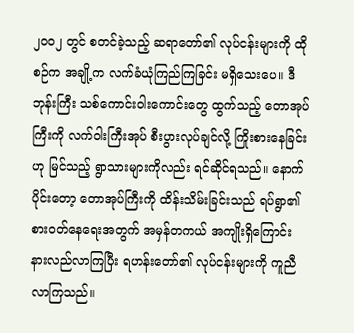၂၀၀၂ တွင် စတင်ခဲ့သည့် ဆရာတော်၏ လုပ်ငန်းများကို ထိုစဉ်က အချို့က လက်ခံယုံကြည်ကြခြင်း မရှိသေးပေ။ ဒီဘုန်းကြီး သစ်ကောင်းဝါးကောင်းတွေ ထွက်သည့် တောအုပ်ကြီးကို လက်ဝါးကြီးအုပ် စီးပွားလုပ်ချင်လို့ ကြိုးစားနေခြင်းဟု မြင်သည့် ရွာသားများကိုလည်း ရင်ဆိုင်ရသည်။ နောက်ပိုင်းတော့ တောအုပ်ကြီးကို ထိန်းသိမ်းခြင်းသည် ရပ်ရွာ၏ စားဝတ်နေရေးအတွက် အမှန်တကယ် အကျိုးရှိကြောင်း နားလည်လာကြပြီး ရဟန်းတော်၏ လုပ်ငန်းများကို ကူညီလာကြသည်။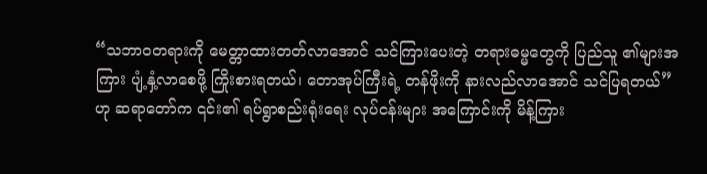“သဘာဝတရားကို မေတ္တာထားတတ်လာအောင် သင်ကြားပေးတဲ့ တရားဓမ္မတွေကို ပြည်သူ ၏များအကြား ပျံ့နှံ့လာစေဖို့ ကြိုးစားရတယ်၊ တောအုပ်ကြီးရဲ့ တန်ဖိုးကို နားလည်လာအောင် သင်ပြရတယ်” ဟု ဆရာတော်က ၎င်း၏ ရပ်ရွာစည်းရုံးရေး လုပ်ငန်းများ အကြောင်းကို မိန့်ကြား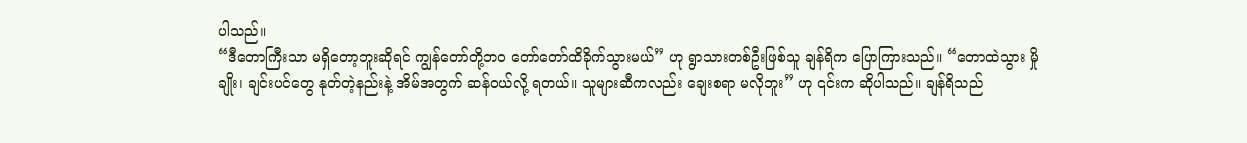ပါသည်။
“ဒီတောကြီးသာ မရှိတော့ဘူးဆိုရင် ကျွန်တော်တို့ဘဝ တော်တော်ထိခိုက်သွားမယ်” ဟု ရွာသားတစ်ဦးဖြစ်သူ ချန်ရိက ပြောကြားသည်။ “တောထဲသွား မှိုချိုး၊ ချင်းပင်တွေ နုတ်တဲ့နည်းနဲ့ အိမ်အတွက် ဆန်ဝယ်လို့ ရတယ်။ သူများဆီကလည်း ချေးစရာ မလိုဘူး” ဟု ၎င်းက ဆိုပါသည်။ ချန်ရိသည်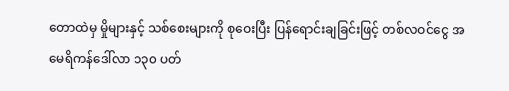တောထဲမှ မှိုများနှင့် သစ်စေးများကို စုဝေးပြီး ပြန်ရောင်းချခြင်းဖြင့် တစ်လဝင်ငွေ အမေရိကန်ဒေါ်လာ ၁၃၀ ပတ်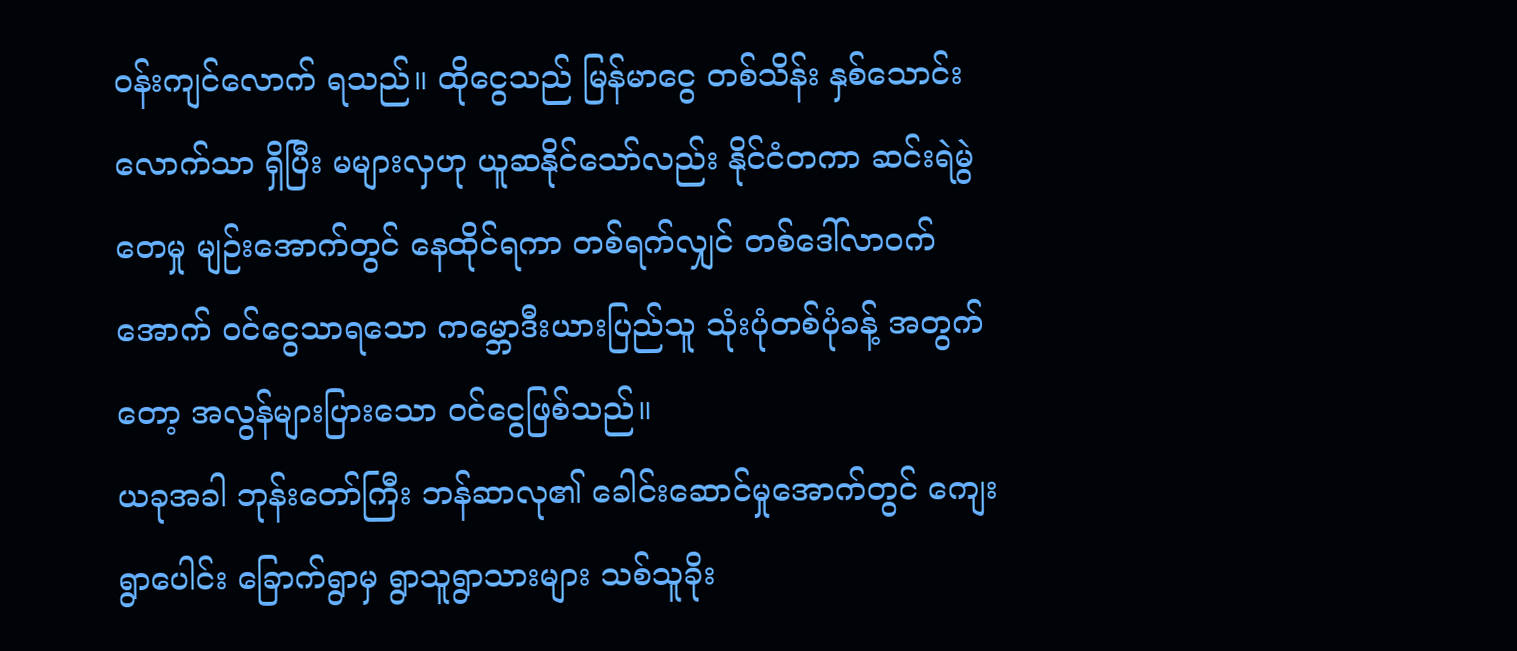ဝန်းကျင်လောက် ရသည်။ ထိုငွေသည် မြန်မာငွေ တစ်သိန်း နှစ်သောင်းလောက်သာ ရှိပြီး မများလှဟု ယူဆနိုင်သော်လည်း နိုင်ငံတကာ ဆင်းရဲမွဲတေမှု မျဉ်းအောက်တွင် နေထိုင်ရကာ တစ်ရက်လျှင် တစ်ဒေါ်လာဝက်အောက် ဝင်ငွေသာရသော ကမ္ဘောဒီးယားပြည်သူ သုံးပုံတစ်ပုံခန့် အတွက်တော့ အလွန်များပြားသော ဝင်ငွေဖြစ်သည်။
ယခုအခါ ဘုန်းတော်ကြီး ဘန်ဆာလု၏ ခေါင်းဆောင်မှုအောက်တွင် ကျေးရွာပေါင်း ခြောက်ရွာမှ ရွာသူရွာသားများ သစ်သူခိုး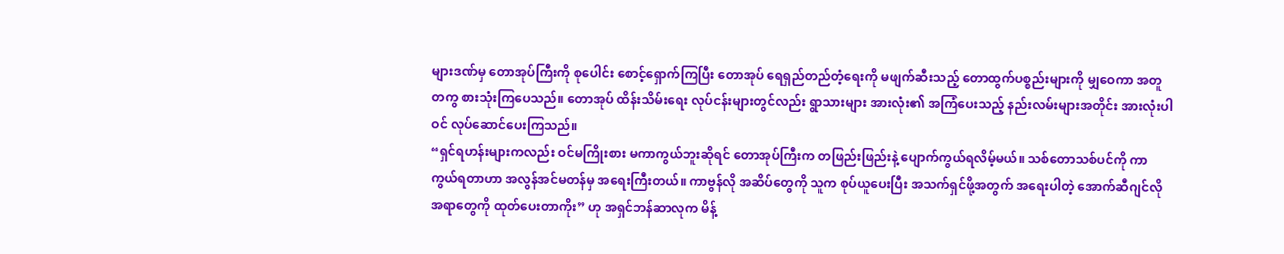များဒဏ်မှ တောအုပ်ကြီးကို စုပေါင်း စောင့်ရှောက်ကြပြီး တောအုပ် ရေရှည်တည်တံ့ရေးကို မဖျက်ဆီးသည့် တောထွက်ပစ္စည်းများကို မျှဝေကာ အတူတကွ စားသုံးကြပေသည်။ တောအုပ် ထိန်းသိမ်းရေး လုပ်ငန်းများတွင်လည်း ရွာသားများ အားလုံး၏ အကြံပေးသည့် နည်းလမ်းများအတိုင်း အားလုံးပါဝင် လုပ်ဆောင်ပေးကြသည်။
“ရှင်ရဟန်းများကလည်း ဝင်မကြိုးစား မကာကွယ်ဘူးဆိုရင် တောအုပ်ကြီးက တဖြည်းဖြည်းနဲ့ ပျောက်ကွယ်ရလိမ့်မယ်။ သစ်တောသစ်ပင်ကို ကာကွယ်ရတာဟာ အလွန်အင်မတန်မှ အရေးကြီးတယ်။ ကာဗွန်လို အဆိပ်တွေကို သူက စုပ်ယူပေးပြီး အသက်ရှင်ဖို့အတွက် အရေးပါတဲ့ အောက်ဆီဂျင်လို အရာတွေကို ထုတ်ပေးတာကိုး” ဟု အရှင်ဘန်ဆာလုက မိန့်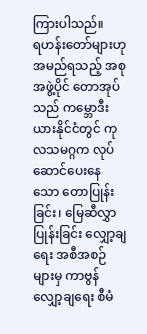ကြားပါသည်။
ရဟန်းတော်များဟု အမည်ရသည့် အစုအဖွဲ့ပိုင် တောအုပ်သည် ကမ္ဘောဒီးယားနိုင်ငံတွင် ကုလသမဂ္ဂက လုပ်ဆောင်ပေးနေသော တောပြုန်းခြင်း၊ မြေဆီလွှာပြုန်းခြင်း လျှော့ချရေး အစီအစဉ်များမှ ကာဗွန်လျှော့ချရေး စီမံ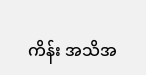ကိန်း အသိအ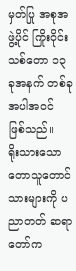မှတ်ပြု အစုအဖွဲ့ပိုင် ကြိုးဝိုင်းသစ်တော ၁၃ ခုအနက် တစ်ခုအပါအဝင် ဖြစ်သည်။
ရိုးသားသော တောသူတောင်သားများကို ပညာတတ် ဆရာတော်က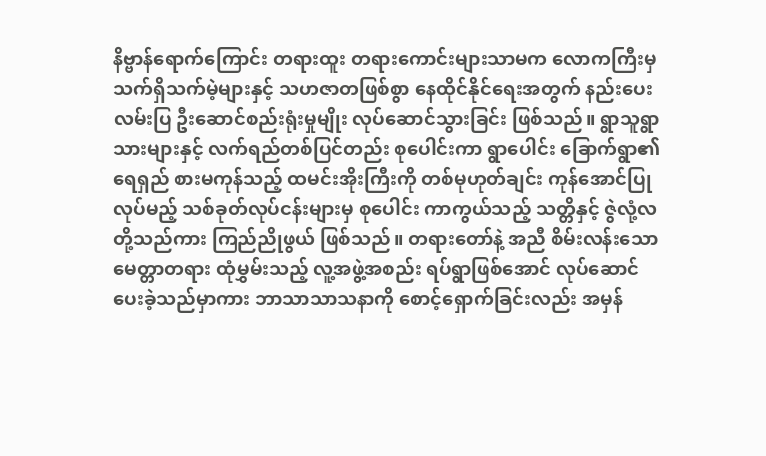နိဗ္ဗာန်ရောက်ကြောင်း တရားထူး တရားကောင်းများသာမက လောကကြီးမှ သက်ရှိသက်မဲ့များနှင့် သဟဇာတဖြစ်စွာ နေထိုင်နိုင်ရေးအတွက် နည်းပေးလမ်းပြ ဦးဆောင်စည်းရုံးမှုမျိုး လုပ်ဆောင်သွားခြင်း ဖြစ်သည်။ ရွာသူရွာသားများနှင့် လက်ရည်တစ်ပြင်တည်း စုပေါင်းကာ ရွာပေါင်း ခြောက်ရွာ၏ ရေရှည် စားမကုန်သည့် ထမင်းအိုးကြီးကို တစ်မုဟုတ်ချင်း ကုန်အောင်ပြုလုပ်မည့် သစ်ခုတ်လုပ်ငန်းများမှ စုပေါင်း ကာကွယ်သည့် သတ္တိနှင့် ဇွဲလုံ့လတို့သည်ကား ကြည်ညိုဖွယ် ဖြစ်သည်။ တရားတော်နဲ့ အညီ စိမ်းလန်းသော မေတ္တာတရား ထုံမွှမ်းသည့် လူ့အဖွဲ့အစည်း ရပ်ရွာဖြစ်အောင် လုပ်ဆောင်ပေးခဲ့သည်မှာကား ဘာသာသာသနာကို စောင့်ရှောက်ခြင်းလည်း အမှန်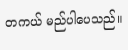တကယ် မည်ပါပေသည်။